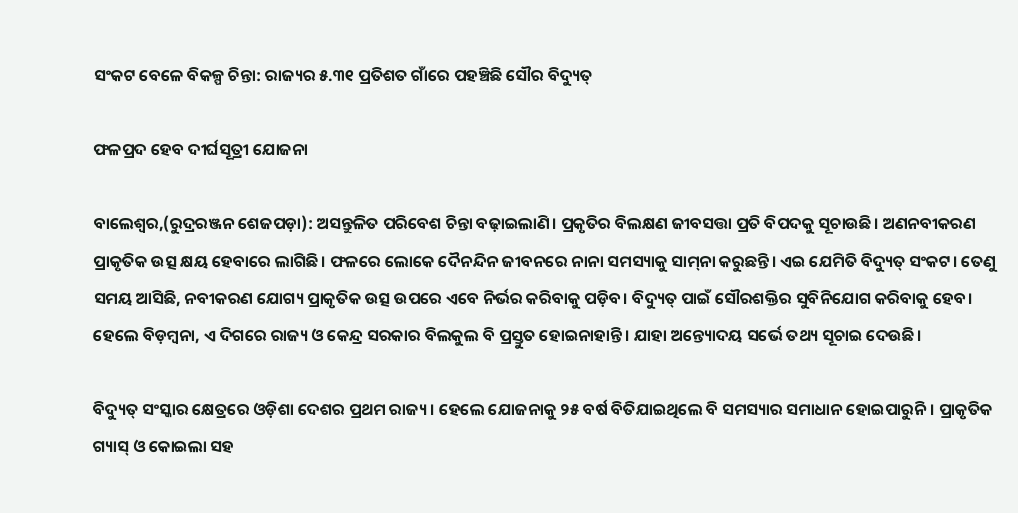ସଂକଟ ବେଳେ ବିକଳ୍ପ ଚିନ୍ତା: ରାଜ୍ୟର ୫.୩୧ ପ୍ରତିଶତ ଗାଁରେ ପହଞ୍ଚିଛି ସୌର ବିଦ୍ୟୁତ୍‌

ଫଳପ୍ରଦ ହେବ ଦୀର୍ଘସୂତ୍ରୀ ଯୋଜନା

ବାଲେଶ୍ୱର,(ରୁଦ୍ରରଞ୍ଜନ ଶେଜପଡ଼ା): ଅସନ୍ତୁଳିତ ପରିବେଶ ଚିନ୍ତା ବଢ଼ାଇଲାଣି। ପ୍ରକୃତିର ବିଲକ୍ଷଣ ଜୀବସତ୍ତା ପ୍ରତି ବିପଦକୁ ସୂଚାଉଛି। ଅଣନବୀକରଣ ପ୍ରାକୃତିକ ଉତ୍ସ କ୍ଷୟ ହେବାରେ ଲାଗିଛି। ଫଳରେ ଲୋକେ ଦୈନନ୍ଦିନ ଜୀବନରେ ନାନା ସମସ୍ୟାକୁ ସାମ୍‌ନା କରୁଛନ୍ତି। ଏଇ ଯେମିତି ବିଦ୍ୟୁତ୍‌ ସଂକଟ। ତେଣୁ ସମୟ ଆସିଛି, ନବୀକରଣ ଯୋଗ୍ୟ ପ୍ରାକୃତିକ ଉତ୍ସ ଉପରେ ଏବେ ନିର୍ଭର କରିବାକୁ ପଡ଼ିବ। ବିଦ୍ୟୁତ୍‌ ପାଇଁ ‌ସୌରଶକ୍ତିର ସୁବିନିଯୋଗ କରିବାକୁ ହେବ। ହେଲେ ବିଡ଼ମ୍ବନା, ଏ ଦିଗରେ ରାଜ୍ୟ ଓ କେନ୍ଦ୍ର ସରକାର ବିଲକୁଲ ବି ପ୍ରସ୍ତୁତ ହୋଇନାହାନ୍ତି। ଯାହା ଅନ୍ତ୍ୟୋଦୟ ସର୍ଭେ ତଥ୍ୟ ସୂଚାଇ ଦେଉଛି।

ବିଦ୍ୟୁତ୍‌ ସଂସ୍କାର କ୍ଷେତ୍ରରେ ଓଡ଼ିଶା ଦେଶର ପ୍ରଥମ ରାଜ୍ୟ। ହେଲେ ଯୋଜନାକୁ ୨୫ ବର୍ଷ ବିତିଯାଇଥିଲେ ବି ସମସ୍ୟାର ସମାଧାନ ହୋଇପାରୁନି। ପ୍ରାକୃତିକ ଗ୍ୟାସ୍ ଓ କୋଇଲା ସହ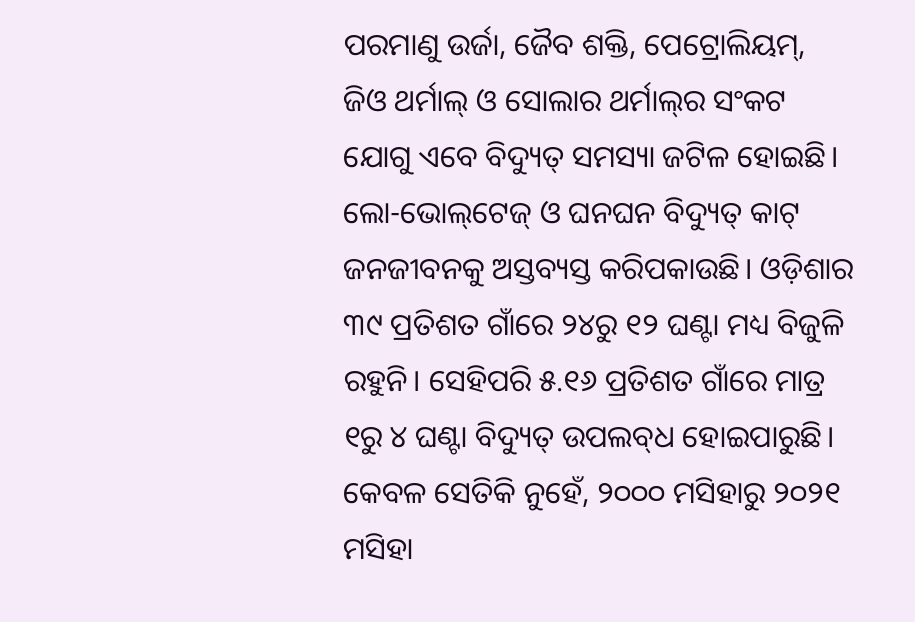ପରମାଣୁ ଉର୍ଜା, ଜୈବ ଶକ୍ତି, ପେଟ୍ରୋଲିୟମ୍, ଜିଓ ଥର୍ମାଲ୍ ଓ ସୋଲାର ଥର୍ମାଲ୍‌ର ସଂକଟ ଯୋଗୁ ଏବେ ବିଦ୍ୟୁତ୍‌ ସମସ୍ୟା ଜଟିଳ ହୋଇଛି। ଲୋ-ଭୋଲ୍‌ଟେଜ୍‌ ଓ ଘନଘନ ବିଦ୍ୟୁତ୍‌ କାଟ୍‌ ଜନଜୀବନକୁ ଅସ୍ତବ୍ୟସ୍ତ କରିପକାଉଛି। ଓଡ଼ିଶାର ୩୯ ପ୍ରତିଶତ ଗାଁରେ ୨୪ରୁ ୧୨ ଘଣ୍ଟା ମଧ୍ୟ ବିଜୁଳି ରହୁନି। ସେହିପରି ୫.୧୬ ପ୍ରତିଶତ ଗାଁରେ ମାତ୍ର ୧ରୁ ୪ ଘଣ୍ଟା ବିଦ୍ୟୁତ୍‌ ଉପଲବ୍‌ଧ ହୋଇପାରୁଛି। କେବଳ ସେତିକି ନୁହେଁ, ୨୦୦୦ ମସିହାରୁ ୨୦୨୧ ମସିହା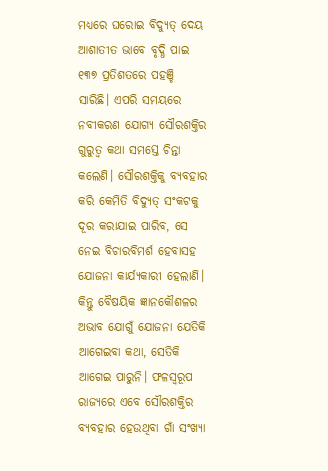ମଧ୍ୟରେ ଘରୋଇ ବିଦ୍ୟୁତ୍‌ ଦେୟ ଆଶାତୀତ ଭାବେ ବୃଦ୍ଧି ପାଇ ୧୩୭ ପ୍ରତିଶତରେ ପହଞ୍ଚି ସାରିଛି। ଏପରି ସମୟରେ ନବୀକରଣ ଯୋଗ୍ୟ ସୌରଶକ୍ତିର ଗୁରୁତ୍ବ କଥା ସମସ୍ତେ ଚିନ୍ତା କଲେଣି। ସୌରଶକ୍ତିକୁ ବ୍ୟବହାର କରି କେମିତି ବିଦ୍ୟୁତ୍‌ ସଂକଟକୁ ଦୂର କରାଯାଇ ପାରିବ, ସେ ନେଇ ବିଚାରବିମର୍ଶ ହେବାସହ ଯୋଜନା କାର୍ଯ୍ୟକାରୀ ହେଲାଣି। କିନ୍ତୁ ବୈଷୟିକ ଜ୍ଞାନକୌଶଳର ଅଭାବ ଯୋଗୁଁ ଯୋଜନା ଯେତିକି ଆଗେଇବା କଥା, ସେତିକି ଆଗେଇ ପାରୁନି। ଫଳସ୍ବରୂପ ରାଜ୍ୟରେ ଏବେ ସୌରଶକ୍ତିର ବ୍ୟବହାର ହେଉଥିବା ଗାଁ ସଂଖ୍ୟା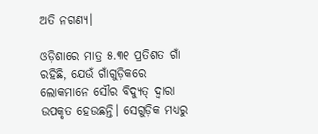ଅତି ନଗଣ୍ୟ।

ଓଡ଼ିଶାରେ ମାତ୍ର ୫.୩୧ ପ୍ରତିଶତ ଗାଁ ରହିଛି, ଯେଉଁ ଗାଁଗୁଡ଼ିକରେ ଲୋକମାନେ ସୌର ବିଦ୍ୟୁତ୍‌ ଦ୍ବାରା ଉପକୃତ ହେଉଛନ୍ତି। ସେଗୁଡ଼ିକ ମଧ୍ୟରୁ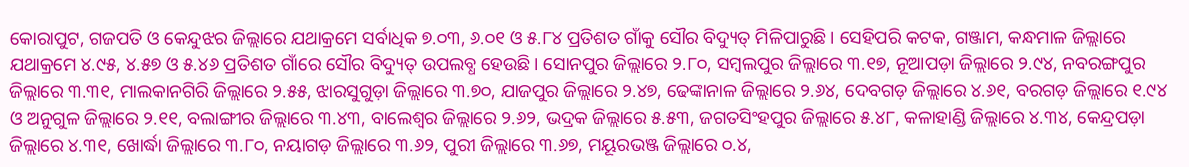କୋରାପୁଟ, ଗଜପତି ଓ କେନ୍ଦୁଝର ଜିଲ୍ଲାରେ ଯଥାକ୍ରମେ ସର୍ବାଧିକ ୭.୦୩, ୬.୦୧ ଓ ୫.୮୪ ପ୍ରତିଶତ ଗାଁକୁ ସୌର ବିଦ୍ୟୁତ୍‌ ମିଳିପାରୁଛି। ସେହିପରି କଟକ, ଗଞ୍ଜାମ, କନ୍ଧମାଳ ଜିଲ୍ଲାରେ ଯଥାକ୍ରମେ ୪.୯୫, ୪.୫୭ ଓ ୫.୪୬ ପ୍ରତିଶତ ଗାଁରେ ସୌର ବିଦ୍ୟୁତ୍‌ ଉପଲବ୍ଧ ହେଉଛି। ସୋନପୁର ଜିଲ୍ଲାରେ ୨.୮୦, ସମ୍ବଲପୁର ଜିଲ୍ଲାରେ ୩.୧୭, ନୂଆପଡ଼ା ଜିଲ୍ଲାରେ ୨.୯୪, ନବରଙ୍ଗପୁର ଜିଲ୍ଲାରେ ୩.୩୧, ମାଲକାନଗିରି ଜିଲ୍ଲାରେ ୨.୫୫, ଝାରସୁଗୁଡ଼ା ଜିଲ୍ଲାରେ ୩.୭୦, ଯାଜପୁର ଜିଲ୍ଲାରେ ୨.୪୭, ଢେଙ୍କାନାଳ ଜିଲ୍ଲାରେ ୨.୬୪, ଦେବଗଡ଼ ଜିଲ୍ଲାରେ ୪.୬୧, ବରଗଡ଼ ଜିଲ୍ଲାରେ ୧.୯୪ ଓ ଅନୁଗୁଳ ଜିଲ୍ଲାରେ ୨.୧୧, ବଲାଙ୍ଗୀର ଜିଲ୍ଲାରେ ୩.୪୩, ବାଲେଶ୍ବର ଜିଲ୍ଲାରେ ୨.୬୨, ଭଦ୍ରକ ଜିଲ୍ଲାରେ ୫.୫୩, ଜଗତସିଂହପୁର ଜିଲ୍ଲାରେ ୫.୪୮, କଳାହାଣ୍ଡି ଜିଲ୍ଲାରେ ୪.୩୪, କେନ୍ଦ୍ରପଡ଼ା ଜିଲ୍ଲାରେ ୪.୩୧, ଖୋର୍ଦ୍ଧା ଜିଲ୍ଲାରେ ୩.୮୦, ନୟାଗଡ଼ ଜିଲ୍ଲାରେ ୩.୬୨, ପୁରୀ ଜିଲ୍ଲାରେ ୩.୬୭, ମୟୂରଭଞ୍ଜ ଜିଲ୍ଲାରେ ୦.୪,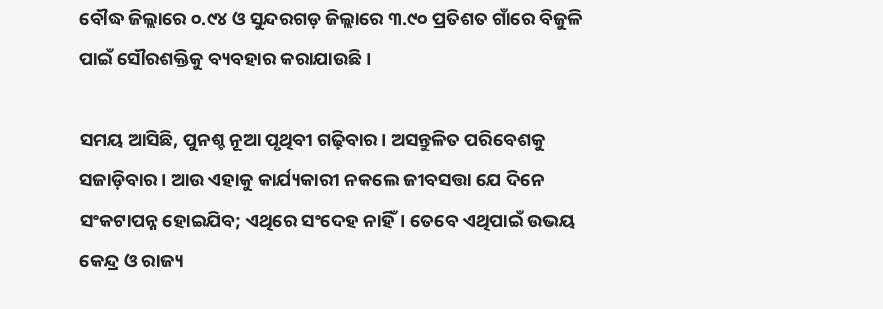ବୌଦ୍ଧ ଜିଲ୍ଲାରେ ୦.୯୪ ଓ ସୁନ୍ଦରଗଡ଼ ଜିଲ୍ଲାରେ ୩.୯୦ ପ୍ରତିଶତ ଗାଁରେ ବିଜୁଳି ପାଇଁ ସୌରଶକ୍ତିକୁ ବ୍ୟବହାର କରାଯାଉଛି।

ସମୟ ଆସିଛି, ପୁନଶ୍ଚ ନୂଆ ପୃଥିବୀ ଗଢ଼ିବାର। ଅସନ୍ତୁଳିତ ପରିବେଶକୁ ସଜାଡ଼ିବାର। ଆଉ ଏହାକୁ କାର୍ଯ୍ୟକାରୀ ନକଲେ ଜୀବସତ୍ତା ଯେ ଦିନେ ସଂକଟାପନ୍ନ ହୋଇଯିବ; ଏଥିରେ ସଂଦେହ ନାହିଁ। ତେବେ ଏଥିପାଇଁ ଉଭୟ କେନ୍ଦ୍ର ଓ ରାଜ୍ୟ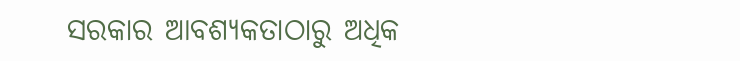ସରକାର ଆବଶ୍ୟକତାଠାରୁ ଅଧିକ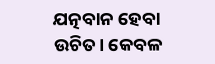ଯତ୍ନବାନ ହେବା ଉଚିତ। କେବଳ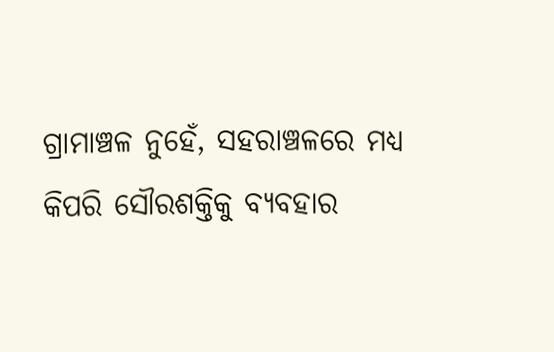ଗ୍ରାମାଞ୍ଚଳ ନୁହେଁ, ସହରାଞ୍ଚଳରେ ମଧ୍ୟ କିପରି ‌ସୌରଶକ୍ତିକୁ ବ୍ୟବହାର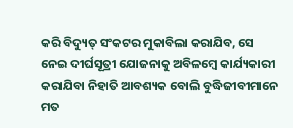କରି ବିଦ୍ୟୁତ୍ ସଂକଟର ମୁକାବିଲା କରାଯିବ, ସେ ନେଇ ଦୀର୍ଘସୂତ୍ରୀ ଯୋଜନାକୁ ଅବିଳମ୍ବେ କାର୍ଯ୍ୟକା‌ରୀ କରାଯିବା ନିହାତି ଆବଶ୍ୟକ ବୋଲି ବୁଦ୍ଧିଜୀବୀମାନେ ମତ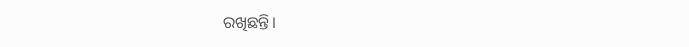ରଖିଛନ୍ତି।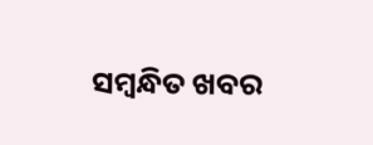ସମ୍ବନ୍ଧିତ ଖବର